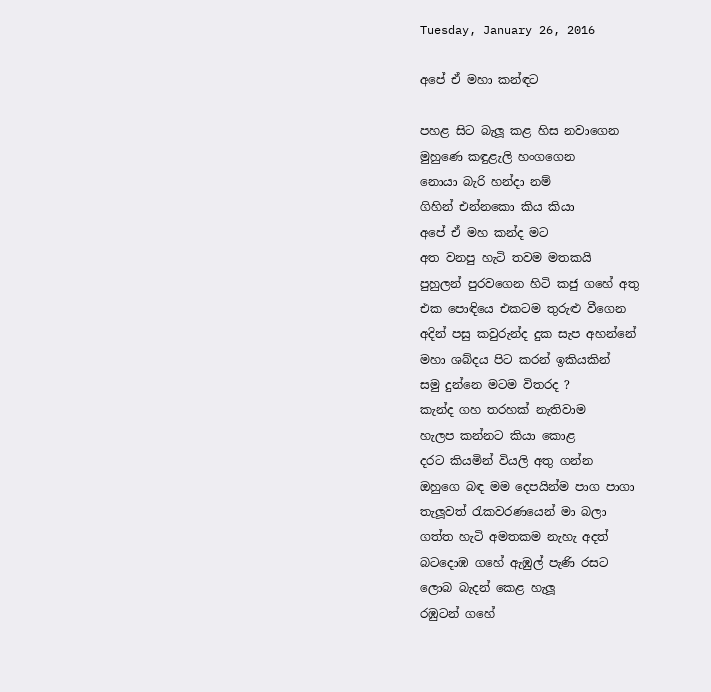Tuesday, January 26, 2016

අපේ ඒ මහා කන්ඳට

පහළ සිට බැලූ කළ හිස නවාගෙන
මුහුණෙ කඳුළැලි හංගගෙන
නොයා බැරි හන්දා නම්
ගිහින් එන්නකො කිය කියා
අපේ ඒ මහ කන්ද මට
අත වනපු හැටි තවම මතකයි
පුහුලන් පුරවගෙන හිටි කජු ගහේ අතු
එක පොඳියෙ එකටම තුරුළු වීගෙන
අදින් පසු කවුරුන්ද දුක සැප අහන්නේ
මහා ශබ්දය පිට කරන් ඉකියකින්
සමු දුන්නෙ මටම විතරද ?
කැන්ද ගහ තරහක් නැතිවාම
හැලප කන්නට කියා කොළ
දරට කියමින් වියලි අතු ගන්න
ඔහුගෙ බඳ මම දෙපයින්ම පාග පාගා
තැලූවත් රැකවරණයෙන් මා බලා
ගත්ත හැටි අමතකම නැහැ අදත්
බටදොඹ ගහේ ඇඹුල් පැණි රසට
ලොබ බැදන් කෙළ හැලූ
රඹුටන් ගහේ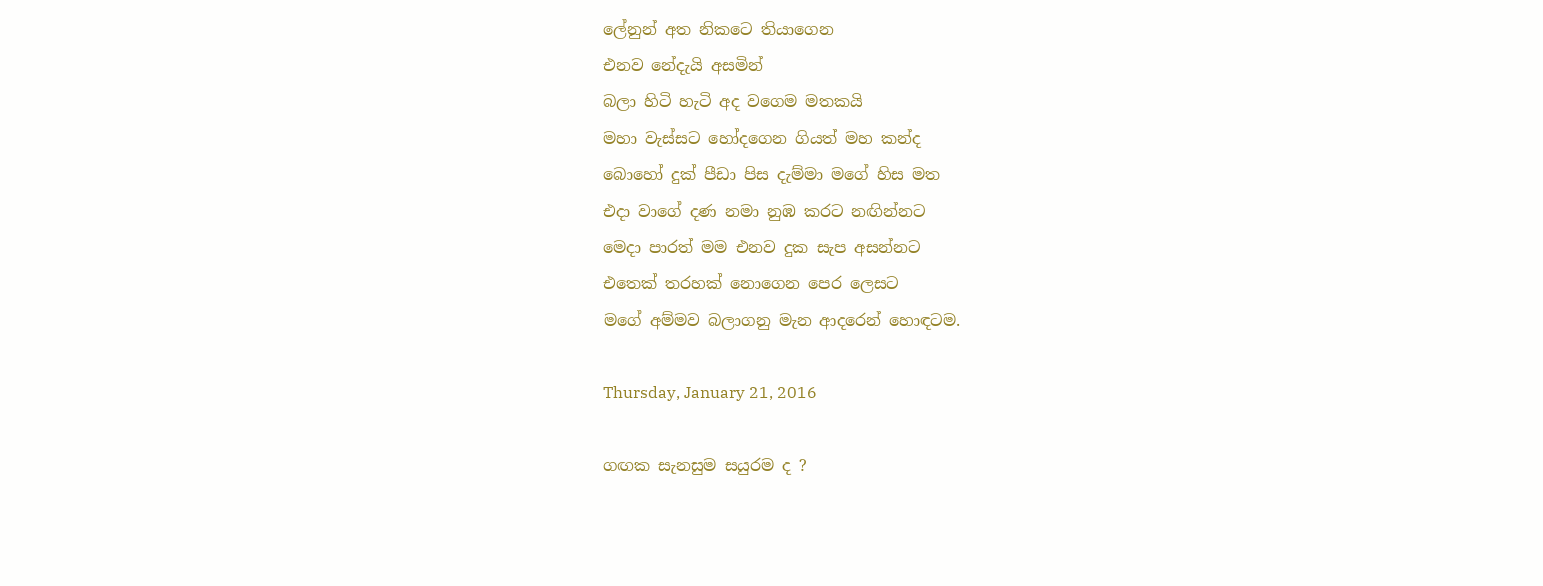ලේනුන් අත නිකටෙ තියාගෙන
එනව නේදැයි අසමින්
බලා හිටි හැටි අද වගෙම මතකයි
මහා වැස්සට හෝදගෙන ගියත් මහ කන්ද
බොහෝ දුක් පීඩා පිස දැම්මා මගේ හිස මත
එදා වාගේ දණ නමා නුඹ කරට නඟින්නට
මෙදා පාරත් මම එනව දුක සැප අසන්නට
එතෙක් තරහක් නොගෙන පෙර ලෙසට
මගේ අම්මව බලාගනු මැන ආදරෙන් හොඳටම.

Thursday, January 21, 2016

ගඟක සැනසුම සයුරම ද ?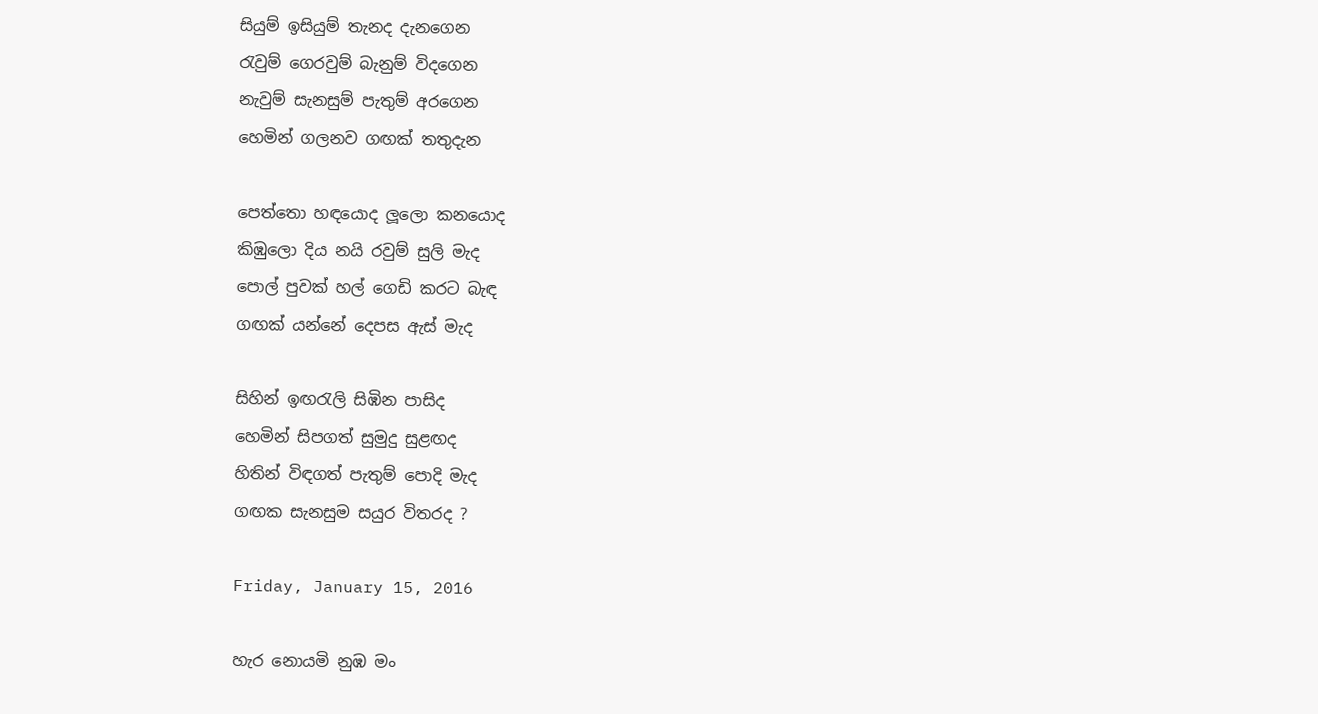සියුම් ඉසියුම් තැනද දැනගෙන
රැවුම් ගෙරවුම් බැනුම් විදගෙන
නැවුම් සැනසුම් පැතුම් අරගෙන
හෙමින් ගලනව ගඟක් තතුදැන

පෙත්තො හඳයොද ලූලො කනයොද
කිඹුලො දිය නයි රවුම් සුලි මැද
පොල් පුවක් හල් ගෙඩි කරට බැඳ
ගඟක් යන්නේ දෙපස ඇස් මැද

සිහින් ඉඟරැලි සිඹින පාසිද
හෙමින් සිපගත් සුමුදු සුළඟද
හිතින් විඳගත් පැතුම් පොදි මැද
ගඟක සැනසුම සයුර විතරද ?

Friday, January 15, 2016

හැර නොයමි නුඹ මං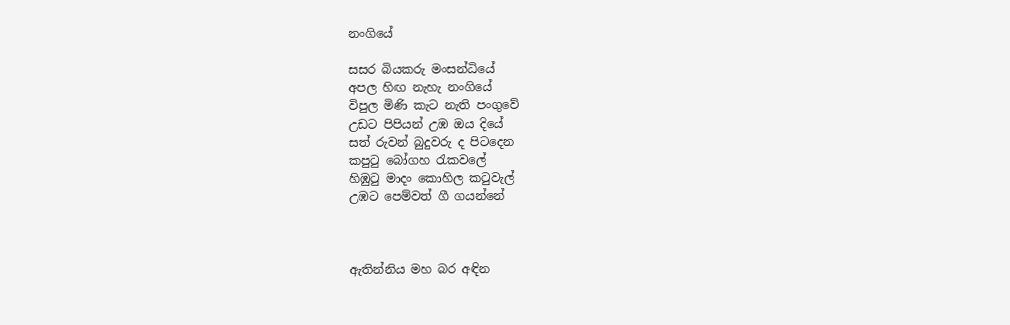නංගියේ

සසර බියකරු මංසන්ධියේ
අපල හිඟ නැහැ නංගියේ
විපුල මිණි කැට නැති පංගුවේ
උඩට පිපියන් උඹ ඔය දියේ
සත් රුවන් බුදුවරු ද පිටදෙන
කපුටු බෝගහ රැකවලේ
හිඹුටු මාදං කොහිල කටුවැල්
උඹට පෙම්වත් ගී ගයන්නේ



ඇතින්නිය මහ බර අඳින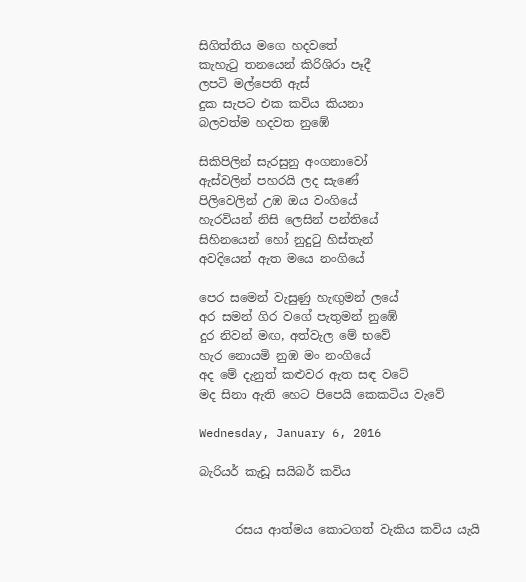සිගිත්තිය මගෙ හදවතේ
කැහැටු තනයෙන් කිරිශිරා පෑදී
ලපටි මල්පෙති ඇස්
දුක සැපට එක කවිය කියනා
බලවත්ම හදවත නුඹේ

සිකිපිලින් සැරසුනු අංගනාවෝ
ඇස්වලින් පහරයි ලද සැණේ
පිලිවෙලින් උඹ ඔය වංගියේ
හැරවියන් නිසි ලෙසින් පන්තියේ
සිහිනයෙන් හෝ නුදුටු හිස්තැන්
අවදියෙන් ඇත මයෙ නංගියේ

පෙර සමෙන් වැසුණු හැඟුමන් ලයේ
අර සමන් ගිර වගේ පැතුමන් නුඹේ
දුර නිවන් මඟ, අත්වැල මේ භවේ
හැර නොයමි නුඹ මං නංගියේ
අද මේ දැනුත් කළුවර ඇත සඳ වටේ
මද සිනා ඇති හෙට පිපෙයි කෙකටිය වැවේ

Wednesday, January 6, 2016

බැරියර් කැඩූ සයිබර් කවිය


      රසය ආත්මය කොටගත් වැකිය කවිය යැයි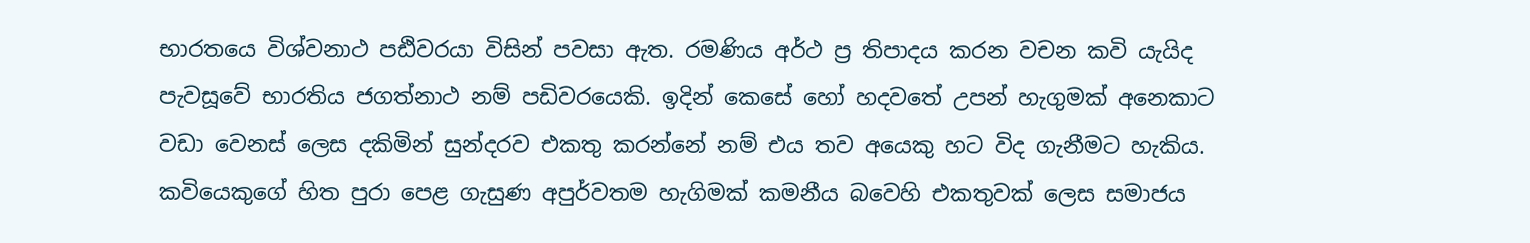භාරතයෙ විශ්වනාථ පඪිවරයා විසින් පවසා ඇත. රමණිය අර්ථ ප්‍ර තිපාදය කරන වචන කවි යැයිද පැවසූවේ භාරතිය ජගත්නාථ නම් පඩිවරයෙකි. ඉදින් කෙසේ හෝ හදවතේ උපන් හැගුමක් අනෙකාට වඩා වෙනස් ලෙස දකිමින් සුන්දරව එකතු කරන්නේ නම් එය තව අයෙකු හට විද ගැනීමට හැකිය. කවියෙකුගේ හිත පුරා පෙළ ගැසුණ අපුර්වතම හැගිමක් කමනීය බවෙහි එකතුවක් ලෙස සමාජය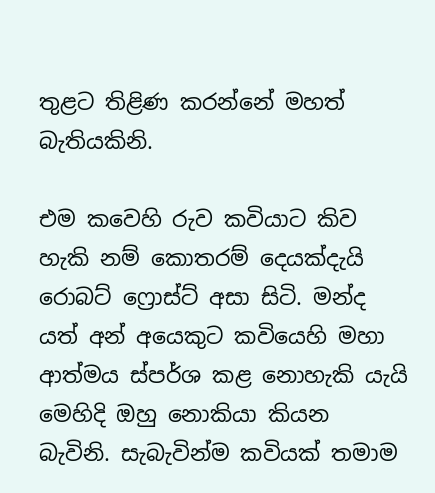තුළට තිළිණ කරන්නේ මහත් බැතියකිනි.

එම කවෙහි රුව කවියාට කිව හැකි නම් කොතරම් දෙයක්දැයි රොබට් ෆ්‍රොස්ට් අසා සිටි. මන්ද යත් අන් අයෙකුට කවියෙහි මහා ආත්මය ස්පර්ශ කළ නොහැකි යැයි මෙහිදි ඔහු නොකියා කියන බැවිනි. සැබැවින්ම කවියක් තමාම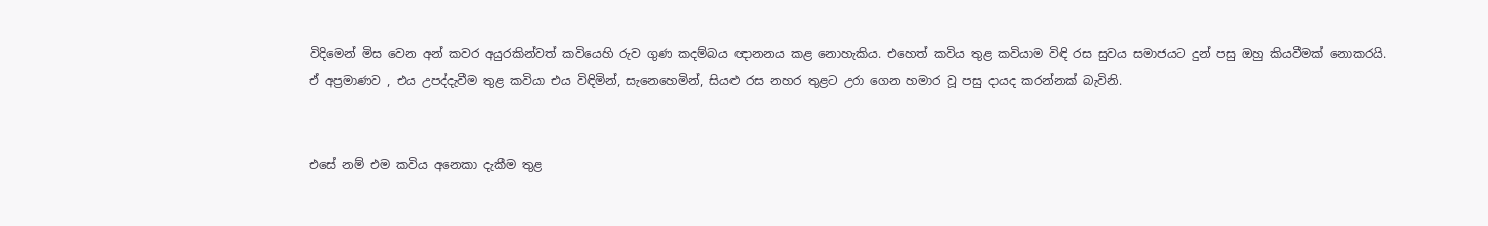විදිමෙන් මිස වෙන අන් කවර අයුරකින්වත් කවියෙහි රුව ගුණ කදම්බය ඥානනය කළ නොහැකිය. එහෙත් කවිය තුළ කවියාම විඳි රස සුවය සමාජයට දුන් පසු ඔහු කියවීමක් නොකරයි. ඒ අප්‍රමාණව , එය උපද්දැවීම තුළ කවියා එය විඳිමින්, සැනෙහෙමින්, සියළු රස නහර තුළට උරා ගෙන හමාර වූ පසු දායද කරන්නක් බැවිනි.


එසේ නම් එම කවිය අනෙකා දැකීම තුළ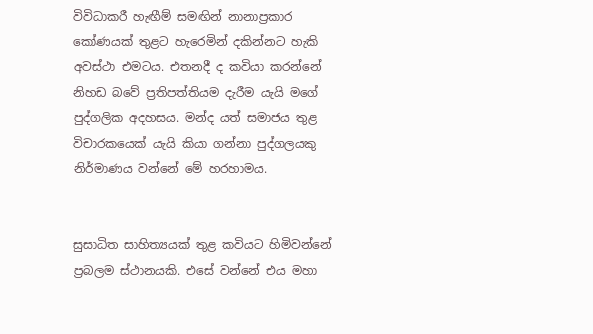විවිධාකරී හැඟීම් සමඟින් නානාප්‍රකාර කෝණයක් තුළට හැරෙමින් දකින්නට හැකි අවස්ථා එමටය. එතනදී ද කවියා කරන්නේ නිහඩ බවේ ප්‍රතිපත්තියම දැරීම යැයි මගේ පුද්ගලික අදහසය. මන්ද යත් සමාජය තුළ විචාරකයෙක් යැයි කියා ගන්නා පුද්ගලයකු නිර්මාණය වන්නේ මේ හරහාමය.


සුසාධිත සාහිත්‍යයක් තුළ කවියට හිමිවන්නේ ප්‍රබලම ස්ථානයකි. එසේ වන්නේ එය මහා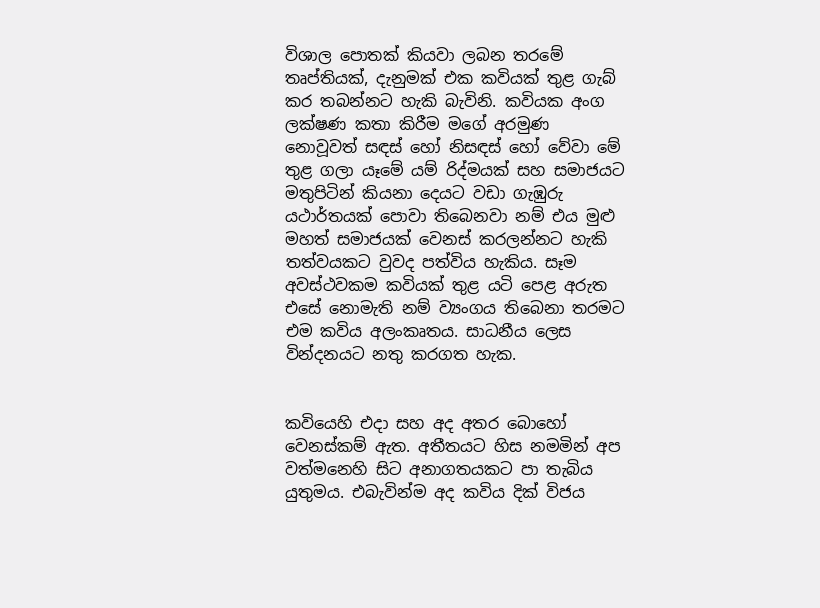විශාල පොතක් කියවා ලබන තරමේ තෘප්තියක්, දැනුමක් එක කවියක් තුළ ගැබ් කර තබන්නට හැකි බැවිනි. කවියක අංග ලක්ෂණ කතා කිරීම මගේ අරමුණ නොවූවත් සඳස් හෝ නිසඳස් හෝ වේවා මේ තුළ ගලා යෑමේ යම් රිද්මයක් සහ සමාජයට මතුපිටින් කියනා දෙයට වඩා ගැඹුරු යථාර්තයක් පොවා තිබෙනවා නම් එය මුළු මහත් සමාජයක් වෙනස් කරලන්නට හැකි තත්වයකට වුවද පත්විය හැකිය. සෑම අවස්ථවකම කවියක් තුළ යටි පෙළ අරුත එසේ නොමැති නම් ව්‍යංගය තිබෙනා තරමට එම කවිය අලංකෘතය. සාධනීය ලෙස වින්දනයට නතු කරගත හැක.


කවියෙහි එදා සහ අද අතර බොහෝ වෙනස්කම් ඇත. අතීතයට හිස නමමින් අප වත්මනෙහි සිට අනාගතයකට පා තැබිය යුතුමය. එබැවින්ම අද කවිය දික් විජය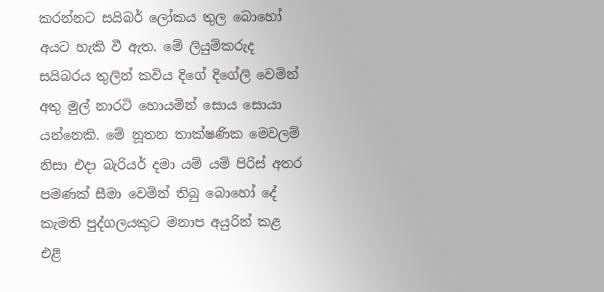කරන්නට සයිබර් ලෝකය තුල බොහෝ අයට හැකි වී ඇත. මේ ලියුම්කරුද සයිබරය තුලින් කවිය දිගේ දිගේලි වෙමින් අතු මුල් නාරටි හොයමින් සොය සොයා යන්නෙකි. මේ නූතන තාක්ෂණික මෙවලම් නිසා එදා බැරියර් දමා යම් යම් පිරිස් අතර පමණක් සීමා වෙමින් තිබු බොහෝ දේ කැමති පුද්ගලයකුට මනාප අයුරින් කළ එළි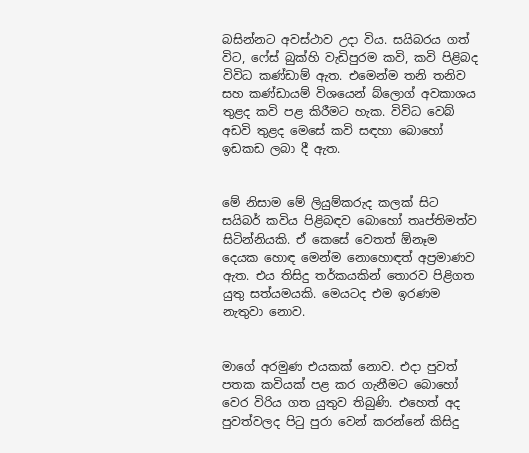බසින්නට අවස්ථාව උදා විය. සයිබරය ගත් විට, ෆේස් බුක්හි වැඩිපුරම කවි, කවි පිළිබද විවිධ කණ්ඩාම් ඇත. එමෙන්ම තනි තනිව සහ කණ්ඩායම් විශයෙන් බ්ලොග් අවකාශය තුළද කවි පළ කිරීමට හැක. විවිධ වෙබ් අඩවි තුළද මෙසේ කවි සඳහා බොහෝ ඉඩකඩ ලබා දී ඇත.


මේ නිසාම මේ ලියුම්කරුද කලක් සිට සයිබර් කවිය පිළිබඳව බොහෝ තෘප්තිමත්ව සිටින්නියකි. ඒ කෙසේ වෙතත් ඕනෑම දෙයක හොඳ මෙන්ම නොහොඳත් අප්‍රමාණව ඇත. එය තිසිදු තර්කයකින් තොරව පිළිගත යුතු සත්යමයකි. මෙයටද එම ඉරණම නැතුවා නොව.


මාගේ අරමුණ එයකක් නොව. එදා පුවත් පතක කවියක් පළ කර ගැනීමට බොහෝ වෙර විරිය ගත යුතුව තිබුණි. එහෙත් අද පුවත්වලද පිටු පුරා වෙන් කරන්නේ කිසිදු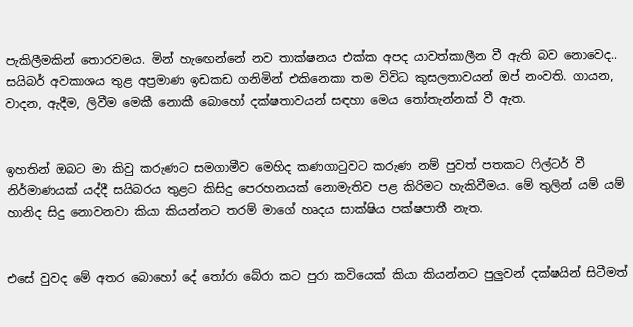පැකිලීමකින් තොරවමය. මින් හැඟෙන්නේ නව තාක්ෂනය එක්ක අපද යාවත්කාලීන වී ඇති බව නොවෙද.. සයිබර් අවකාශය තුළ අප්‍රමාණ ඉඩකඩ ගනිමින් එකිනෙකා තම විවිධ කුසලතාවයන් ඔප් නංවති. ගායන, වාදන, ඇදීම, ලිවීම මෙකී නොකී බොහෝ දක්ෂතාවයන් සඳහා මෙය තෝතැන්නක් වී ඇත.


ඉහතින් ඔබට මා කිවු කරුණට සමගාමීව මෙහිද කණගාටුවට කරුණ නම් පුවත් පතකට ෆිල්ටර් වී නිර්මාණයක් යද්දී සයිබරය තුළට කිසිදු පෙරහනයක් නොමැතිව පළ කිරිමට හැකිවීමය. මේ තුලින් යම් යම් හානිද සිදු නොවනවා කියා කියන්නට තරම් මාගේ හෘදය සාක්ෂිය පක්ෂපාතී නැත.


එසේ වුවද මේ අතර බොහෝ දේ තෝරා බේරා කට පුරා කවියෙක් කියා කියන්නට පුලුවන් දක්ෂයින් සිටීමත්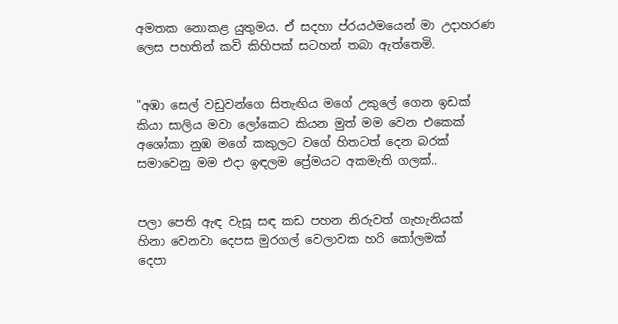අමතක නොකළ යුතුමය. ඒ සදහා ප්රයථමයෙන් මා උදාහරණ ලෙස පහතින් කවි කිහිපක් සටහන් තබා ඇත්තෙමි.


"අඹා සෙල් වඩුවන්ගෙ සිතැඟිය මගේ උකුලේ ගෙන ඉඩක්
කියා සාලිය මවා ලෝකෙට කියන මුත් මම වෙන එකෙක්
අශෝකා නුඹ මගේ කකුලට වගේ හිතටත් දෙන බරක්
සමාවෙනු මම එදා ඉඳලම ප්‍රේමයට අකමැති ගලක්..


පලා පෙති ඇඳ වැසූ සඳ කඩ පහන නිරුවත් ගැහැනියක්
හිනා වෙනවා දෙපස මුරගල් වෙලාවක හරි කෝලමක්
දෙපා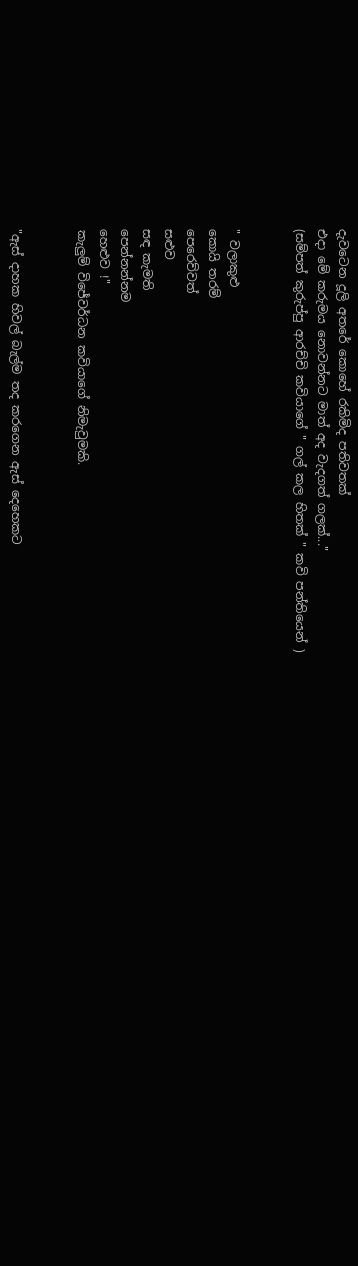දැවටෙන දූලි අතරේ කොහේ රකිමිද පතිවතක්
එදා මේ කරුමය නොවන්නට මාත් අද වැදගත් ගලක්..."
(සම්පත් කුරුප්පු ආරච්චි කවියාගේ " ගල් කල හිතක් " කවි පන්තියෙන් )


" වලාකුළු
කොයි තරම්
පෙරෙව්වත්
සළුව
සඳ කැමති
පෙන්නන්නම
හෙළුව !"
කැලුම් විජේවර්ධන කවියාගේ නිමැවුමකි.


"ඇස් දාහක හිවල් බැල්ම තද කරගෙන ඇස් දෙහෙකට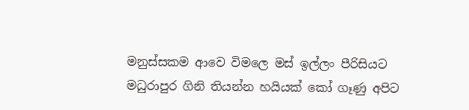මනුස්සකම ආවෙ විමලෙ මස් ඉල්ලං පීරිසියට
මධුරාපුර ගිනි තියන්න හයියක් කෝ ගෑණු අපිට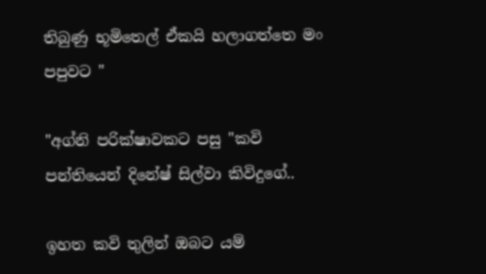තිබුණු භූමිතෙල් ඒකයි හලාගත්තෙ මං පපුවට "

"අග්නි පරික්ෂාවකට පසු "කවි පන්තියෙන් දිනේෂ් සිල්වා කිවිදුගේ..

ඉහත කවි තුලින් ඔබට යම්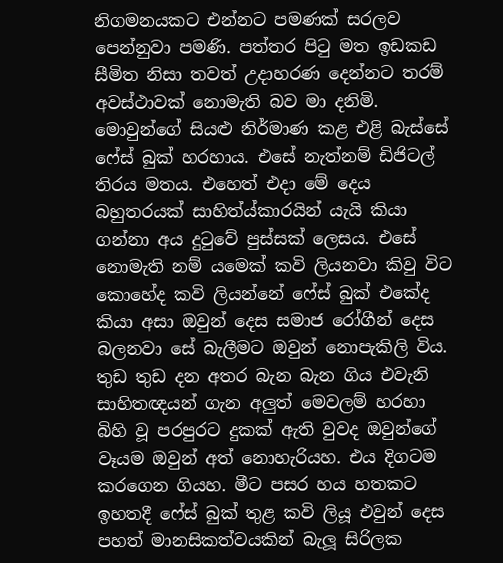නිගමනයකට එන්නට පමණක් සරලව පෙන්නුවා පමණි. පත්තර පිටු මත ඉඩකඩ සීමිත නිසා තවත් උදාහරණ දෙන්නට තරම් අවස්ථාවක් නොමැති බව මා දනිමි.
මොවුන්ගේ සියළු නිර්මාණ කළ එළි බැස්සේ ෆේස් බුක් හරහාය. එසේ නැත්නම් ඩිජිටල් තිරය මතය. එහෙත් එදා මේ දෙය බහුතරයක් සාහිත්ය්කාරයින් යැයි කියා ගන්නා අය දුටුවේ පුස්සක් ලෙසය. එසේ නොමැති නම් යමෙක් කවි ලියනවා කිවු විට කොහේද කවි ලියන්නේ ෆේස් බුක් එකේද කියා අසා ඔවුන් දෙස සමාජ රෝගීන් දෙස බලනවා සේ බැලීමට ඔවුන් නොපැකිලි විය. තුඩ තුඩ දන අතර බැන බැන ගිය එවැනි සාහිතඥයන් ගැන අලුත් මෙවලම් හරහා බිහි වූ පරපුරට දුකක් ඇති වුවද ඔවුන්ගේ වෑයම ඔවුන් අත් නොහැරියහ. එය දිගටම කරගෙන ගියහ. මීට පසර හය හතකට ඉහතදී ෆේස් බුක් තුළ කවි ලියූ එවුන් දෙස පහත් මානසිකත්වයකින් බැලූ සිරිලක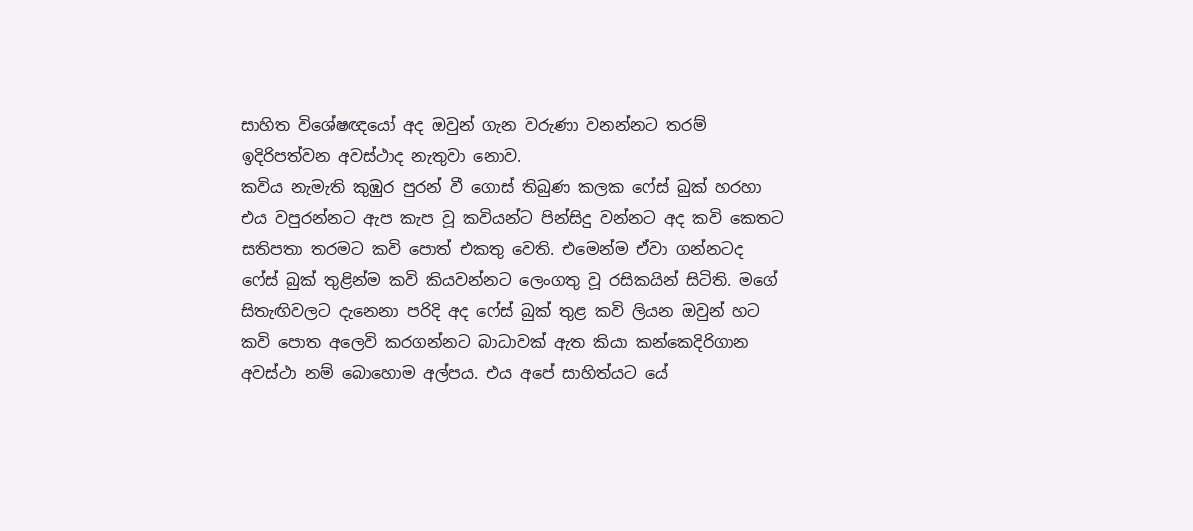සාහිත විශේෂඥයෝ අද ඔවුන් ගැන වරුණා වනන්නට තරම් ඉදිරිපත්වන අවස්ථාද නැතුවා නොව.
කවිය නැමැති කුඹුර පුරන් වී ගොස් තිබුණ කලක ෆේස් බුක් හරහා එය වපුරන්නට ඇප කැප වූ කවියන්ට පින්සිදු වන්නට අද කවි කෙතට සතිපතා තරමට කවි පොත් එකතු වෙති. එමෙන්ම ඒවා ගන්නටද ෆේස් බුක් තුළින්ම කවි කියවන්නට ලෙංගතු වූ රසිකයින් සිටිති. මගේ සිතැඟිවලට දැනෙනා පරිදි අද ෆේස් බුක් තුළ කවි ලියන ඔවුන් හට කවි පොත අලෙවි කරගන්නට බාධාවක් ඇත කියා කන්කෙදිරිගාන අවස්ථා නම් බොහොම අල්පය. එය අපේ සාහිත්යට යේ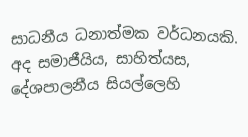සාධනීය ධනාත්මක වර්ධනයකි.
අද සමාජීයිය, සාහිත්යස, දේශපාලනීය සියල්ලෙහි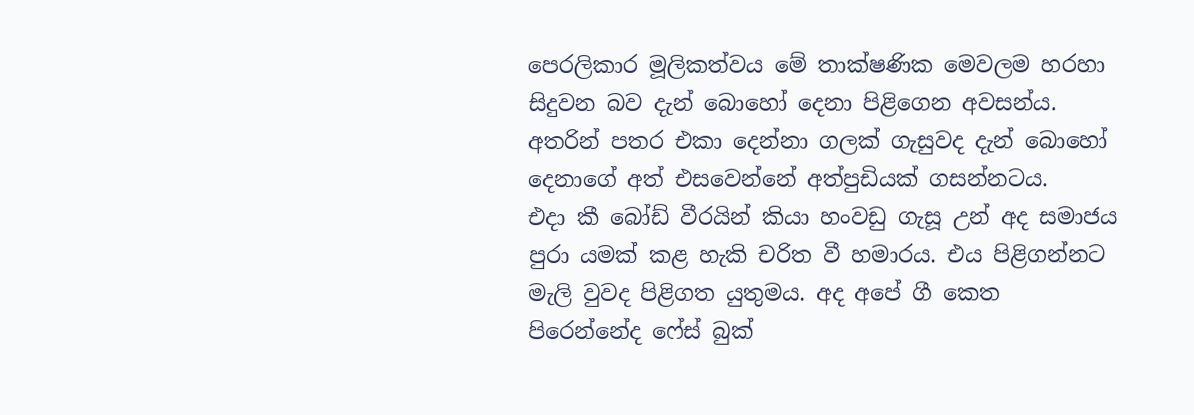පෙරලිකාර මූලිකත්වය මේ තාක්ෂණික මෙවලම හරහා සිදුවන බව දැන් බොහෝ දෙනා පිළිගෙන අවසන්ය. අතරින් පතර එකා දෙන්නා ගලක් ගැසුවද දැන් බොහෝ දෙනාගේ අත් එසවෙන්නේ අත්පුඩියක් ගසන්නටය.
එදා කී බෝඩ් වීරයින් කියා හංවඩු ගැසූ උන් අද සමාජය පුරා යමක් කළ හැකි චරිත වී හමාරය. එය පිළිගන්නට මැලි වුවද පිළිගත යුතුමය. අද අපේ ගී කෙත පිරෙන්නේද ෆේස් බුක්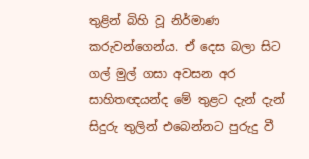තුළින් බිහි වූ නිර්මාණ කරුවන්ගෙන්ය. ඒ දෙස බලා සිට ගල් මුල් ගසා අවසන අර සාහිතඥයන්ද මේ තුළට දැන් දැන් සිදුරු තුලින් එබෙන්නට පුරුදු වී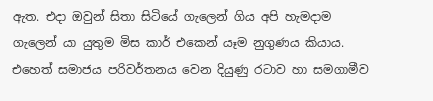ඇත. එදා ඔවුන් සිතා සිටියේ ගැලෙන් ගිය අපි හැමදාම ගැලෙන් යා යුතුම මිස කාර් එකෙන් යෑම නුගුණය කියාය. එහෙත් සමාජය පරිවර්තනය වෙන දියුණු රටාව හා සමගාමීව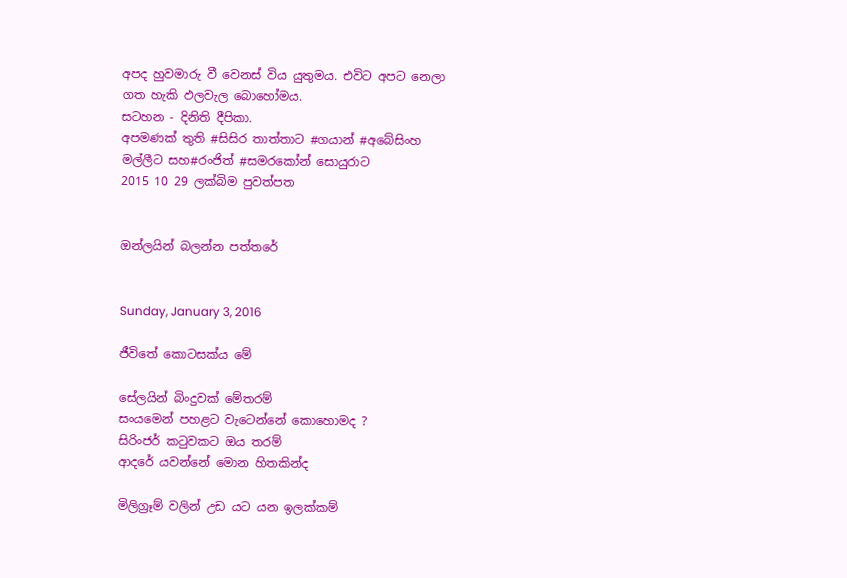අපද හුවමාරු වී වෙනස් විය යුතුමය. එවිට අපට නෙලා ගත හැකි ඵලවැල බොහෝමය.
සටහන - දිනිති දීපිකා.
අපමණක් තුති #සිසිර තාත්තාට #ගයාන් #අබේසිංහ මල්ලීට සහ#රංජිත් #සමරකෝන් සොයුරාට
2015 10 29 ලක්බිම පුවත්පත


ඔන්ලයින් බලන්න පත්තරේ


Sunday, January 3, 2016

ජීවිතේ කොටසක්ය මේ

සේලයින් බිංදුවක් මේතරම්
සංයමෙන් පහළට වැටෙන්නේ කොහොමද ?
සිරිංජර් කටුවකට ඔය තරම්
ආදරේ යවන්නේ මොන හිතකින්ද

මිලිග්‍රෑම් වලින් උඩ යට යන ඉලක්කම්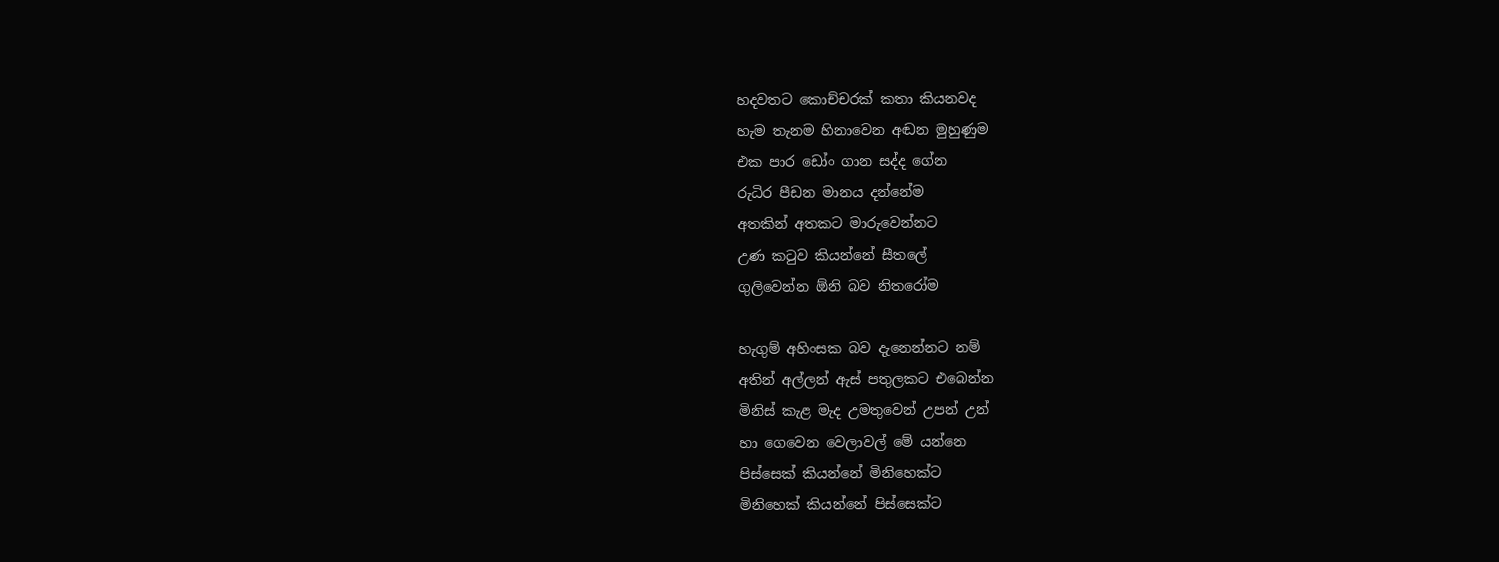හදවතට කොච්චරක් කතා කියනවද
හැම තැනම හිනාවෙන අඬන මුහුණුම
එක පාර ඩෝං ගාන සද්ද ගේන
රුධිර පීඩන මානය දන්නේම
අතකින් අතකට මාරුවෙන්නට
උණ කටුව කියන්නේ සීතලේ
ගුලිවෙන්න ඕනි බව නිතරෝම

හැගුම් අහිංසක බව දැනෙන්නට නම්
අතින් අල්ලන් ඇස් පතුලකට එබෙන්න
මිනිස් කැළ මැද උමතුවෙන් උපන් උන්
හා ගෙවෙන වෙලාවල් මේ යන්නෙ
පිස්සෙක් කියන්නේ මිනිහෙක්ට
මිනිහෙක් කියන්නේ පිස්සෙක්ට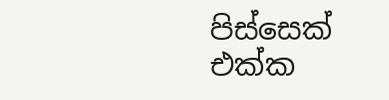පිස්සෙක් එක්ක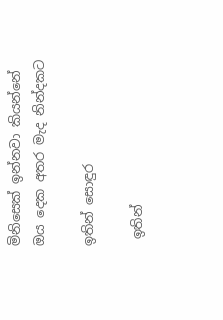මිනිසෙක් ඉන්නවා කියන්නේ
ඔය දෙක අතර මැද නින්දකට

ඉතින් සොඳුර

 ඉතින්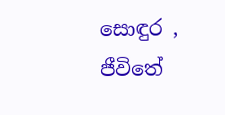සොඳුර , ජීවිතේ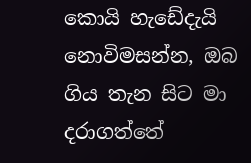කොයි හැඩේදැයි නොවිමසන්න, ඔබ ගිය තැන සිට මා  දරාගත්තේ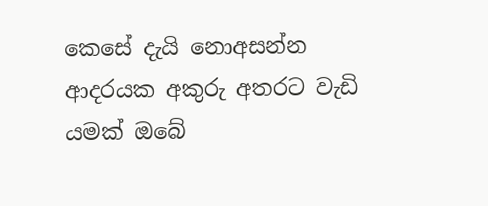කෙසේ දැයි නොඅසන්න  ආදරයක අකුරු අතරට වැඩි යමක් ඔබේ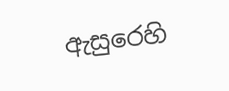ඇසුරෙහි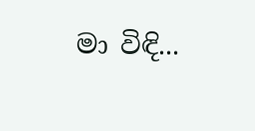මා විඳි...